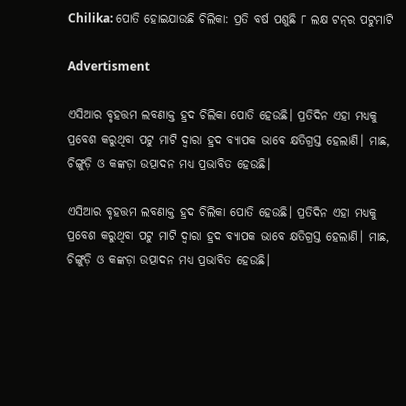Chilika: ପୋତି ହୋଇଯାଉଛି ଚିଲିକା: ପ୍ରତି ବର୍ଷ ପଶୁଛି ୮ ଲକ୍ଷ ଟନ୍‌ର ପଟୁମାଟି

Advertisment

ଏସିଆର ବୃହତ୍ତମ ଲବଣାକ୍ତ ହ୍ରଦ ଚିଲିକା ପୋତି ହେଉଛି। ପ୍ରତିଦିନ ଏହା ମଧ୍ୟକୁ ପ୍ରବେଶ କରୁଥିବା ପଟୁ ମାଟି ଦ୍ବାରା ହ୍ରଦ ବ୍ୟାପକ ଭାବେ କ୍ଷତିଗ୍ରସ୍ତ ହେଲାଣି। ମାଛ, ଚିଙ୍ଗୁଡ଼ି ଓ କଙ୍କଡ଼ା ଉତ୍ପାଦନ ମଧ୍ୟ ପ୍ରଭାବିତ ହେଉଛି।

ଏସିଆର ବୃହତ୍ତମ ଲବଣାକ୍ତ ହ୍ରଦ ଚିଲିକା ପୋତି ହେଉଛି। ପ୍ରତିଦିନ ଏହା ମଧ୍ୟକୁ ପ୍ରବେଶ କରୁଥିବା ପଟୁ ମାଟି ଦ୍ବାରା ହ୍ରଦ ବ୍ୟାପକ ଭାବେ କ୍ଷତିଗ୍ରସ୍ତ ହେଲାଣି। ମାଛ, ଚିଙ୍ଗୁଡ଼ି ଓ କଙ୍କଡ଼ା ଉତ୍ପାଦନ ମଧ୍ୟ ପ୍ରଭାବିତ ହେଉଛି।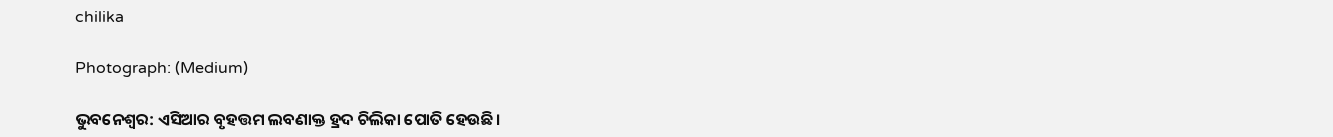chilika

Photograph: (Medium)

ଭୁବନେଶ୍ବର: ଏସିଆର ବୃହତ୍ତମ ଲବଣାକ୍ତ ହ୍ରଦ ଚିଲିକା ପୋତି ହେଉଛି।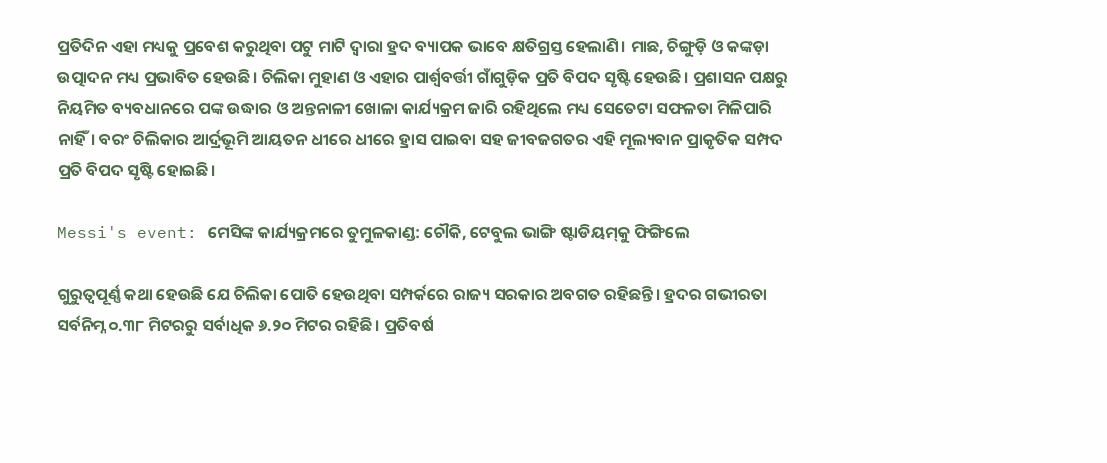ପ୍ରତିଦିନ ଏହା ମଧ୍ୟକୁ ପ୍ରବେଶ କରୁଥିବା ପଟୁ ମାଟି ଦ୍ବାରା ହ୍ରଦ ବ୍ୟାପକ ଭାବେ କ୍ଷତିଗ୍ରସ୍ତ ହେଲାଣି। ମାଛ, ଚିଙ୍ଗୁଡ଼ି ଓ କଙ୍କଡ଼ା ଉତ୍ପାଦନ ମଧ୍ୟ ପ୍ରଭାବିତ ହେଉଛି। ଚିଲିକା ମୁହାଣ ଓ ଏହାର ପାର୍ଶ୍ବବର୍ତ୍ତୀ ଗାଁଗୁଡ଼ିକ ପ୍ରତି ବିପଦ ସୃଷ୍ଟି ହେଉଛି। ପ୍ରଶାସନ ପକ୍ଷରୁ ନିୟମିତ ବ୍ୟବଧାନରେ ପଙ୍କ ଉଦ୍ଧାର ଓ ଅନ୍ତନାଳୀ ଖୋଳା କାର୍ଯ୍ୟକ୍ରମ ଜାରି ରହିଥିଲେ ମଧ୍ୟ ସେତେଟା ସଫଳତା ମିଳିପାରି ନାହିଁ। ବରଂ ଚିଲିକାର ଆର୍ଦ୍ରଭୂମି ଆୟତନ ଧୀରେ ଧୀରେ ହ୍ରାସ ପାଇବା ସହ ଜୀବଜଗତର ଏହି ମୂଲ୍ୟବାନ ପ୍ରାକୃତିକ ସମ୍ପଦ ପ୍ରତି ବିପଦ ସୃଷ୍ଟି ହୋଇଛି।

Messi's event: ମେସିଙ୍କ କାର୍ଯ୍ୟକ୍ରମରେ ତୁମୁଳକାଣ୍ଡ: ଚୌକି, ଟେବୁଲ ଭାଙ୍ଗି ଷ୍ଟାଡିୟମ୍‌କୁ ଫିଙ୍ଗିଲେ

ଗୁରୁତ୍ବପୂର୍ଣ୍ଣ କଥା ହେଉଛି ଯେ ଚିଲିକା ପୋତି ହେଉଥିବା ସମ୍ପର୍କରେ ରାଜ୍ୟ ସରକାର ଅବଗତ ରହିଛନ୍ତି। ହ୍ରଦର ଗଭୀରତା ସର୍ବନିମ୍ନ ୦.୩୮ ମିଟରରୁ ସର୍ବାଧିକ ୬.୨୦ ମିଟର ରହିଛି। ପ୍ରତିବର୍ଷ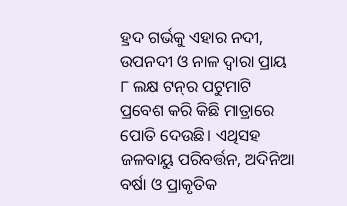ହ୍ରଦ ଗର୍ଭକୁ ଏହାର ନଦୀ, ଉପନଦୀ ଓ ନାଳ ଦ୍ବାରା ପ୍ରାୟ ୮ ଲକ୍ଷ ଟନ୍‌ର ପଟୁମାଟି ପ୍ରବେଶ କରି କିଛି ମାତ୍ରାରେ ପୋତି ଦେଉଛି। ଏଥିସହ ଜଳବାୟୁ ପରିବର୍ତ୍ତନ, ଅଦିନିଆ ବର୍ଷା ଓ ପ୍ରାକୃତିକ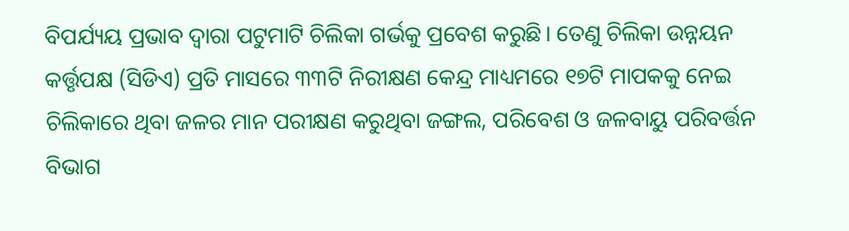ବିପର୍ଯ୍ୟୟ ପ୍ରଭାବ ଦ୍ବାରା ପଟୁମାଟି ଚିଲିକା ଗର୍ଭକୁ ପ୍ରବେଶ କରୁଛି। ତେଣୁ ଚିଲିକା ଉନ୍ନୟନ କର୍ତ୍ତୃପକ୍ଷ (ସିଡିଏ) ପ୍ରତି ମାସରେ ୩୩ଟି ନିରୀକ୍ଷଣ କେନ୍ଦ୍ର ମାଧ୍ୟମରେ ୧୭ଟି ମାପକକୁ ନେଇ ଚିଲିକାରେ ଥିବା ଜଳର ମାନ ପରୀକ୍ଷଣ କରୁଥିବା ଜଙ୍ଗଲ, ପରିବେଶ ଓ ଜଳବାୟୁ ପରିବର୍ତ୍ତନ ବିଭାଗ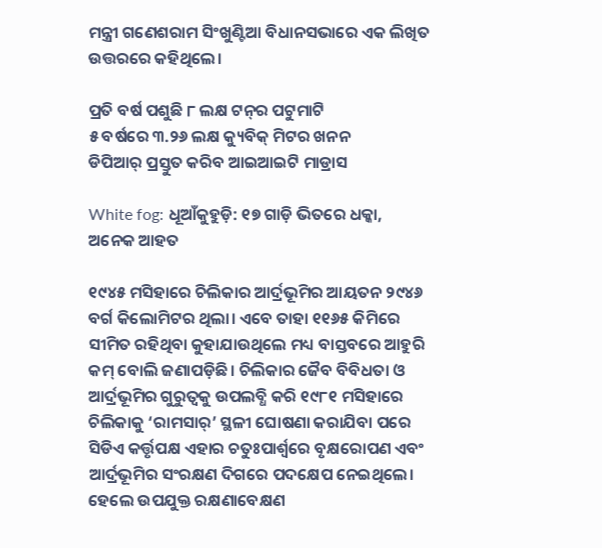ମନ୍ତ୍ରୀ ଗଣେଶରାମ ସିଂଖୁଣ୍ଟିଆ ବିଧାନସଭାରେ ଏକ ଲିଖିତ ଉତ୍ତରରେ କହିଥିଲେ।

ପ୍ରତି ବର୍ଷ ପଶୁଛି ୮ ଲକ୍ଷ ଟନ୍‌ର ପଟୁମାଟି
୫ ବର୍ଷରେ ୩.୨୬ ଲକ୍ଷ କ୍ୟୁବିକ୍‌ ମିଟର ଖନନ
ଡିପିଆର୍‌ ପ୍ରସ୍ତୁତ କରିବ ଆଇଆଇଟି ମାଡ୍ରାସ

White fog: ଧୂଆଁକୁହୁଡ଼ି: ୧୭ ଗାଡ଼ି ଭିତରେ ଧକ୍କା, ଅନେକ ଆହତ

୧୯୪୫ ମସିହାରେ ଚିଲିକାର ଆର୍ଦ୍ରଭୂମିର ଆୟତନ ୨୯୪୬ ବର୍ଗ କିଲୋମିଟର ଥିଲା। ଏବେ ତାହା ୧୧୬୫ କିମିରେ ସୀମିତ ରହିଥିବା କୁହାଯାଉଥିଲେ ମଧ୍ୟ ବାସ୍ତବରେ ଆହୁରି କମ୍‌ ବୋଲି ଜଣାପଡ଼ିଛି। ଚିଲିକାର ଜୈବ ବିବିଧତା ଓ ଆର୍ଦ୍ରଭୂମିର ଗୁରୁତ୍ବକୁ ଉପଲବ୍ଧି କରି ୧୯୮୧ ମସିହାରେ ଚିଲିକାକୁ ‘ରାମସାର୍‌’ ସ୍ଥଳୀ ଘୋଷଣା କରାଯିବା ପରେ ସିଡିଏ କର୍ତ୍ତୃପକ୍ଷ ଏହାର ଚତୁଃପାର୍ଶ୍ବରେ ବୃକ୍ଷରୋପଣ ଏବଂ ଆର୍ଦ୍ରଭୂମିର ସଂରକ୍ଷଣ ଦିଗରେ ପଦକ୍ଷେପ ନେଇଥିଲେ। ହେଲେ ଉପଯୁକ୍ତ ରକ୍ଷଣାବେକ୍ଷଣ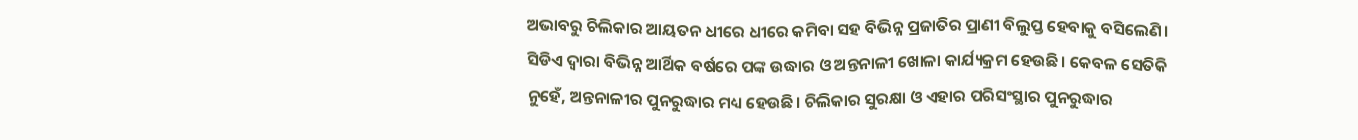ଅଭାବରୁ ଚିଲିକାର ଆୟତନ ଧୀରେ ଧୀରେ କମିବା ସହ ବିଭିନ୍ନ ପ୍ରଜାତିର ପ୍ରାଣୀ ବିଲୁପ୍ତ ହେବାକୁ ବସିଲେଣି। ସିଡିଏ ଦ୍ବାରା ବିଭିନ୍ନ ଆର୍ଥିକ ବର୍ଷରେ ପଙ୍କ ଉଦ୍ଧାର ଓ ଅନ୍ତନାଳୀ ଖୋଳା କାର୍ଯ୍ୟକ୍ରମ ହେଉଛି। କେବଳ ସେତିକି ନୁହେଁ, ଅନ୍ତନାଳୀର ପୁନରୁଦ୍ଧାର ମଧ୍ୟ ହେଉଛି। ଚିଲିକାର ସୁରକ୍ଷା ଓ ଏହାର ପରିସଂସ୍ଥାର ପୁନରୁଦ୍ଧାର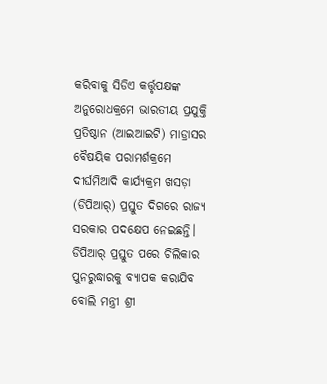କରିବାକୁ ସିଡିଏ କର୍ତ୍ତୃପକ୍ଷଙ୍କ ଅନୁରୋଧକ୍ରମେ ଭାରତୀୟ ପ୍ରଯୁକ୍ତି ପ୍ରତିଷ୍ଠାନ (ଆଇଆଇଟି) ମାଡ୍ରାସର ବୈଷୟିକ ପରାମର୍ଶକ୍ରମେ ଦୀର୍ଘମିଆଦି କାର୍ଯ୍ୟକ୍ରମ ଖସଡ଼ା (ଡିପିଆର୍‌) ପ୍ରସ୍ତୁତ ଦିଗରେ ରାଜ୍ୟ ସରକାର ପଦକ୍ଷେପ ନେଇଛନ୍ତି। ଡିପିଆର୍‌ ପ୍ରସ୍ତୁତ ପରେ ଚିଲିକାର ପୁନରୁଦ୍ଧାରକୁ ବ୍ୟାପକ କରାଯିବ ବୋଲି ମନ୍ତ୍ରୀ ଶ୍ରୀ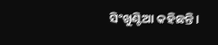ସିଂଖୁଣ୍ଟିଆ କହିଛନ୍ତି।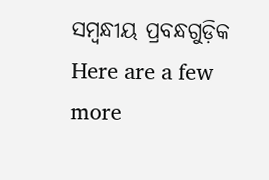ସମ୍ବନ୍ଧୀୟ ପ୍ରବନ୍ଧଗୁଡ଼ିକ
Here are a few more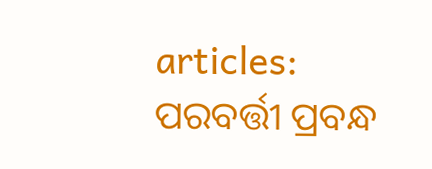articles:
ପରବର୍ତ୍ତୀ ପ୍ରବନ୍ଧ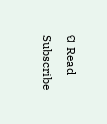ପ Read
Subscribe